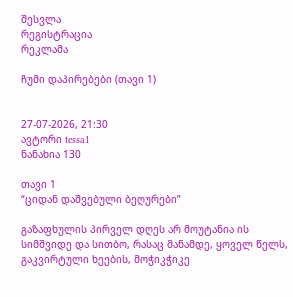შესვლა
რეგისტრაცია
რეკლამა

ჩუმი დაპირებები (თავი 1)


27-07-2026, 21:30
ავტორი tessa1
ნანახია 130

თავი 1
“ციდან დაშვებული ბეღურები”

გაზაფხულის პირველ დღეს არ მოუტანია ის სიმშვიდე და სითბო, რასაც მანამდე, ყოველ წელს, გაკვირტული ხეების, მოჭიკჭიკე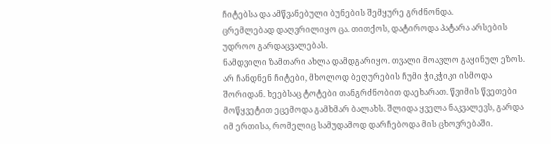ჩიტებსა და ამწვანებული ბუნების შემყურე გრძნონდა.
ცრემლებად დაღვრილიყო ცა. თითქოს, დატიროდა პატარა არსების უდროო გარდაცვალებას.
ნამდვილი ზამთარი ახლა დამდგარიყო. თვალი მოავლო გაყინულ ეზოს. არ ჩანდნენ ჩიტები, მხოლოდ ბეღურების ჩუმი ჭიკჭიკი ისმოდა შორიდან. ხეებსაც ტოტები თანგრძნობით დაეხარათ. წვიმის წვეთები მოწყვეტით ეცემოდა გამხმარ ბალახს. შლიდა ყველა ნაკვალევს, გარდა იმ ერთისა, რომელიც სამუდამოდ დარჩებოდა მის ცხოვრებაში.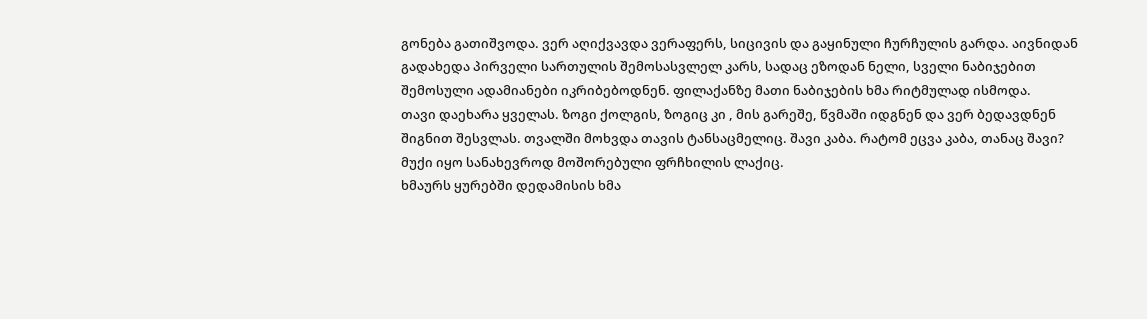გონება გათიშვოდა. ვერ აღიქვავდა ვერაფერს, სიცივის და გაყინული ჩურჩულის გარდა. აივნიდან გადახედა პირველი სართულის შემოსასვლელ კარს, სადაც ეზოდან ნელი, სველი ნაბიჯებით შემოსული ადამიანები იკრიბებოდნენ. ფილაქანზე მათი ნაბიჯების ხმა რიტმულად ისმოდა.
თავი დაეხარა ყველას. ზოგი ქოლგის, ზოგიც კი , მის გარეშე, წვმაში იდგნენ და ვერ ბედავდნენ შიგნით შესვლას. თვალში მოხვდა თავის ტანსაცმელიც. შავი კაბა. რატომ ეცვა კაბა, თანაც შავი? მუქი იყო სანახევროდ მოშორებული ფრჩხილის ლაქიც.
ხმაურს ყურებში დედამისის ხმა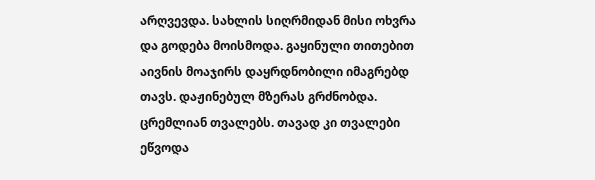არღვევდა. სახლის სიღრმიდან მისი ოხვრა და გოდება მოისმოდა. გაყინული თითებით აივნის მოაჯირს დაყრდნობილი იმაგრებდ თავს. დაჟინებულ მზერას გრძნობდა. ცრემლიან თვალებს. თავად კი თვალები ეწვოდა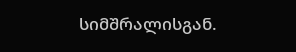სიმშრალისგან.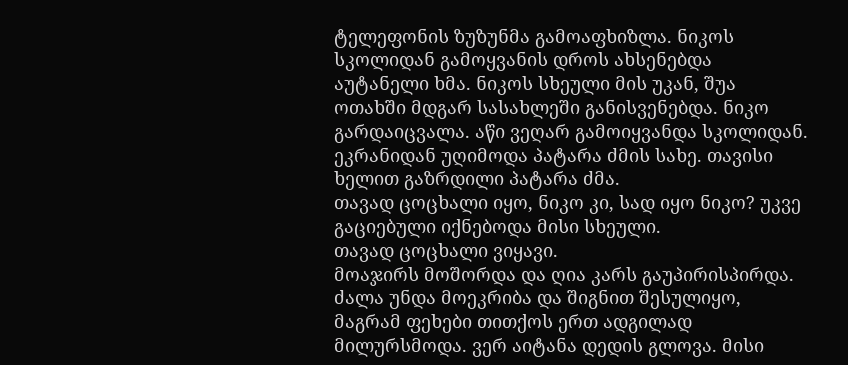ტელეფონის ზუზუნმა გამოაფხიზლა. ნიკოს სკოლიდან გამოყვანის დროს ახსენებდა აუტანელი ხმა. ნიკოს სხეული მის უკან, შუა ოთახში მდგარ სასახლეში განისვენებდა. ნიკო გარდაიცვალა. აწი ვეღარ გამოიყვანდა სკოლიდან. ეკრანიდან უღიმოდა პატარა ძმის სახე. თავისი ხელით გაზრდილი პატარა ძმა.
თავად ცოცხალი იყო, ნიკო კი, სად იყო ნიკო? უკვე გაციებული იქნებოდა მისი სხეული.
თავად ცოცხალი ვიყავი.
მოაჯირს მოშორდა და ღია კარს გაუპირისპირდა. ძალა უნდა მოეკრიბა და შიგნით შესულიყო, მაგრამ ფეხები თითქოს ერთ ადგილად მილურსმოდა. ვერ აიტანა დედის გლოვა. მისი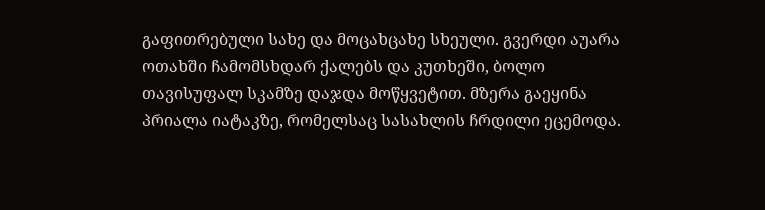გაფითრებული სახე და მოცახცახე სხეული. გვერდი აუარა ოთახში ჩამომსხდარ ქალებს და კუთხეში, ბოლო თავისუფალ სკამზე დაჯდა მოწყვეტით. მზერა გაეყინა პრიალა იატაკზე, რომელსაც სასახლის ჩრდილი ეცემოდა.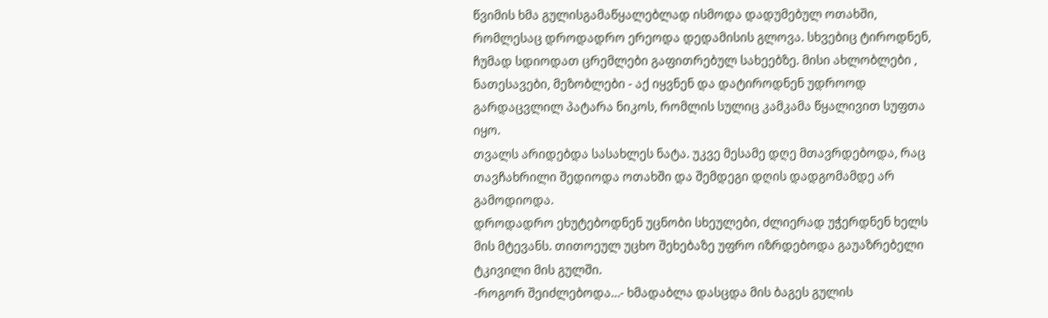წვიმის ხმა გულისგამაწყალებლად ისმოდა დადუმებულ ოთახში, რომლესაც დროდადრო ერეოდა დედამისის გლოვა. სხვებიც ტიროდნენ, ჩუმად სდიოდათ ცრემლები გაფითრებულ სახეებზე. მისი ახლობლები , ნათესავები, მეზობლები - აქ იყვნენ და დატიროდნენ უდროოდ გარდაცვლილ პატარა ნიკოს, რომლის სულიც კამკამა წყალივით სუფთა იყო.
თვალს არიდებდა სასახლეს ნატა. უკვე მესამე დღე მთავრდებოდა, რაც თავჩახრილი შედიოდა ოთახში და შემდეგი დღის დადგომამდე არ გამოდიოდა.
დროდადრო ეხუტებოდნენ უცნობი სხეულები, ძლიერად უჭერდნენ ხელს მის მტევანს. თითოეულ უცხო შეხებაზე უფრო იზრდებოდა გაუაზრებელი ტკივილი მის გულში.
-როგორ შეიძლებოდა…- ხმადაბლა დასცდა მის ბაგეს გულის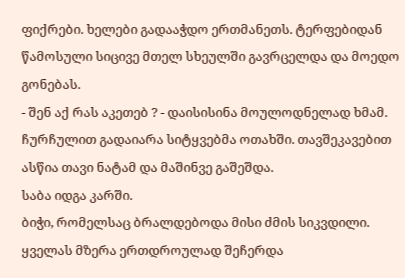ფიქრები. ხელები გადააჭდო ერთმანეთს. ტერფებიდან წამოსული სიცივე მთელ სხეულში გავრცელდა და მოედო გონებას.
- შენ აქ რას აკეთებ ? - დაისისინა მოულოდნელად ხმამ. ჩურჩულით გადაიარა სიტყვებმა ოთახში. თავშეკავებით ასწია თავი ნატამ და მაშინვე გაშეშდა.
საბა იდგა კარში.
ბიჭი, რომელსაც ბრალდებოდა მისი ძმის სიკვდილი.
ყველას მზერა ერთდროულად შეჩერდა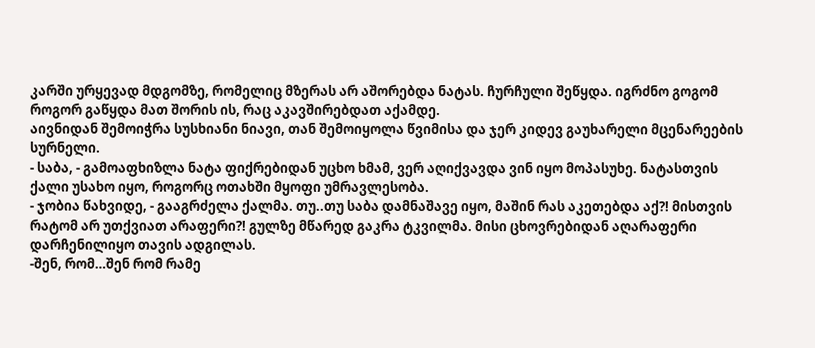კარში ურყევად მდგომზე, რომელიც მზერას არ აშორებდა ნატას. ჩურჩული შეწყდა. იგრძნო გოგომ როგორ გაწყდა მათ შორის ის, რაც აკავშირებდათ აქამდე.
აივნიდან შემოიჭრა სუსხიანი ნიავი, თან შემოიყოლა წვიმისა და ჯერ კიდევ გაუხარელი მცენარეების სურნელი.
- საბა, - გამოაფხიზლა ნატა ფიქრებიდან უცხო ხმამ, ვერ აღიქვავდა ვინ იყო მოპასუხე. ნატასთვის ქალი უსახო იყო, როგორც ოთახში მყოფი უმრავლესობა.
- ჯობია წახვიდე, - გააგრძელა ქალმა. თუ..თუ საბა დამნაშავე იყო, მაშინ რას აკეთებდა აქ?! მისთვის რატომ არ უთქვიათ არაფერი?! გულზე მწარედ გაკრა ტკვილმა. მისი ცხოვრებიდან აღარაფერი დარჩენილიყო თავის ადგილას.
-შენ, რომ…შენ რომ რამე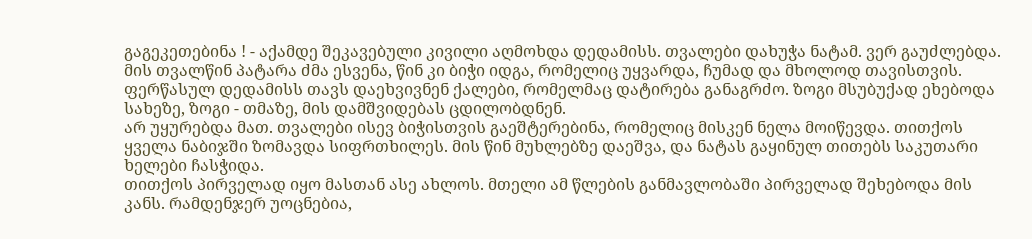გაგეკეთებინა ! - აქამდე შეკავებული კივილი აღმოხდა დედამისს. თვალები დახუჭა ნატამ. ვერ გაუძლებდა. მის თვალწინ პატარა ძმა ესვენა, წინ კი ბიჭი იდგა, რომელიც უყვარდა, ჩუმად და მხოლოდ თავისთვის.
ფერწასულ დედამისს თავს დაეხვივნენ ქალები, რომელმაც დატირება განაგრძო. ზოგი მსუბუქად ეხებოდა სახეზე, ზოგი - თმაზე, მის დამშვიდებას ცდილობდნენ.
არ უყურებდა მათ. თვალები ისევ ბიჭისთვის გაეშტერებინა, რომელიც მისკენ ნელა მოიწევდა. თითქოს ყველა ნაბიჯში ზომავდა სიფრთხილეს. მის წინ მუხლებზე დაეშვა, და ნატას გაყინულ თითებს საკუთარი ხელები ჩასჭიდა.
თითქოს პირველად იყო მასთან ასე ახლოს. მთელი ამ წლების განმავლობაში პირველად შეხებოდა მის კანს. რამდენჯერ უოცნებია,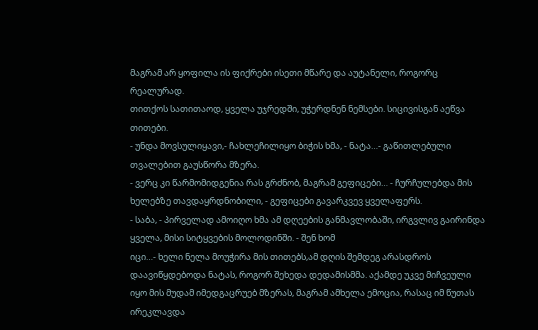მაგრამ არ ყოფილა ის ფიქრები ისეთი მწარე და აუტანელი, როგორც რეალურად.
თითქოს სათითაოდ, ყველა უჯრედში, უჭერდნენ ნემსები. სიცივისგან აეწვა თითები.
- უნდა მოვსულიყავი,- ჩახლეჩილიყო ბიჭის ხმა, - ნატა…- გაწითლებული თვალებით გაუსწორა მზერა.
- ვერც კი წარმომიდგენია რას გრძნობ, მაგრამ გეფიცები… - ჩურჩულებდა მის ხელებზე თავდაყრდნობილი, - გეფიცები გავარკვევ ყველაფერს.
- საბა, - პირველად ამოიღო ხმა ამ დღეების განმავლობაში, ირგვლივ გაირინდა ყველა, მისი სიტყვების მოლოდინში. - შენ ხომ
იცი…- ხელი ნელა მოუჭირა მის თითებს,ამ დღის შემდეგ არასდროს დაავიწყდებოდა ნატას, როგორ შეხედა დედამისმმა. აქამდე უკვე მიჩვეული იყო მის მუდამ იმედგაცრუებ მზერას, მაგრამ ამხელა ემოცია, რასაც იმ წუთას ირეკლავდა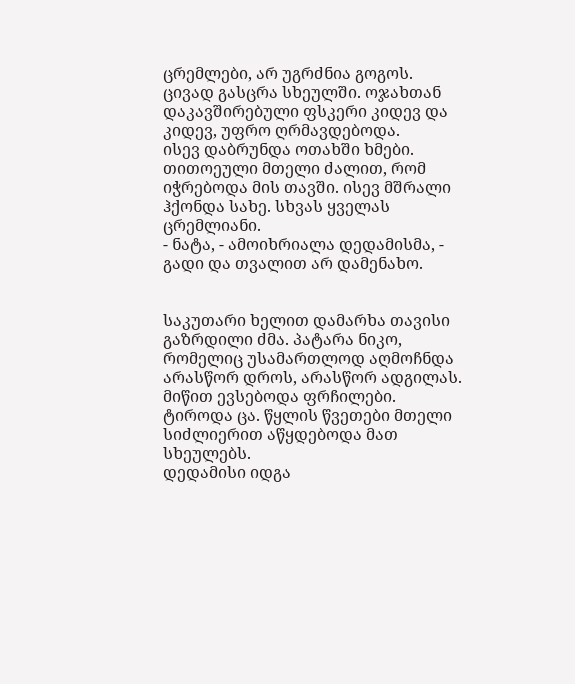ცრემლები, არ უგრძნია გოგოს. ცივად გასცრა სხეულში. ოჯახთან დაკავშირებული ფსკერი კიდევ და კიდევ, უფრო ღრმავდებოდა.
ისევ დაბრუნდა ოთახში ხმები. თითოეული მთელი ძალით, რომ იჭრებოდა მის თავში. ისევ მშრალი ჰქონდა სახე. სხვას ყველას ცრემლიანი.
- ნატა, - ამოიხრიალა დედამისმა, - გადი და თვალით არ დამენახო.


საკუთარი ხელით დამარხა თავისი გაზრდილი ძმა. პატარა ნიკო, რომელიც უსამართლოდ აღმოჩნდა არასწორ დროს, არასწორ ადგილას.
მიწით ევსებოდა ფრჩილები. ტიროდა ცა. წყლის წვეთები მთელი სიძლიერით აწყდებოდა მათ სხეულებს.
დედამისი იდგა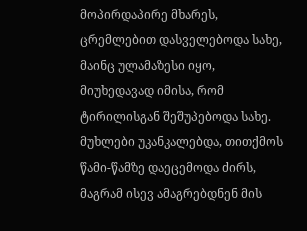მოპირდაპირე მხარეს, ცრემლებით დასველებოდა სახე, მაინც ულამაზესი იყო, მიუხედავად იმისა, რომ ტირილისგან შეშუპებოდა სახე. მუხლები უკანკალებდა, თითქმოს წამი-წამზე დაეცემოდა ძირს, მაგრამ ისევ ამაგრებდნენ მის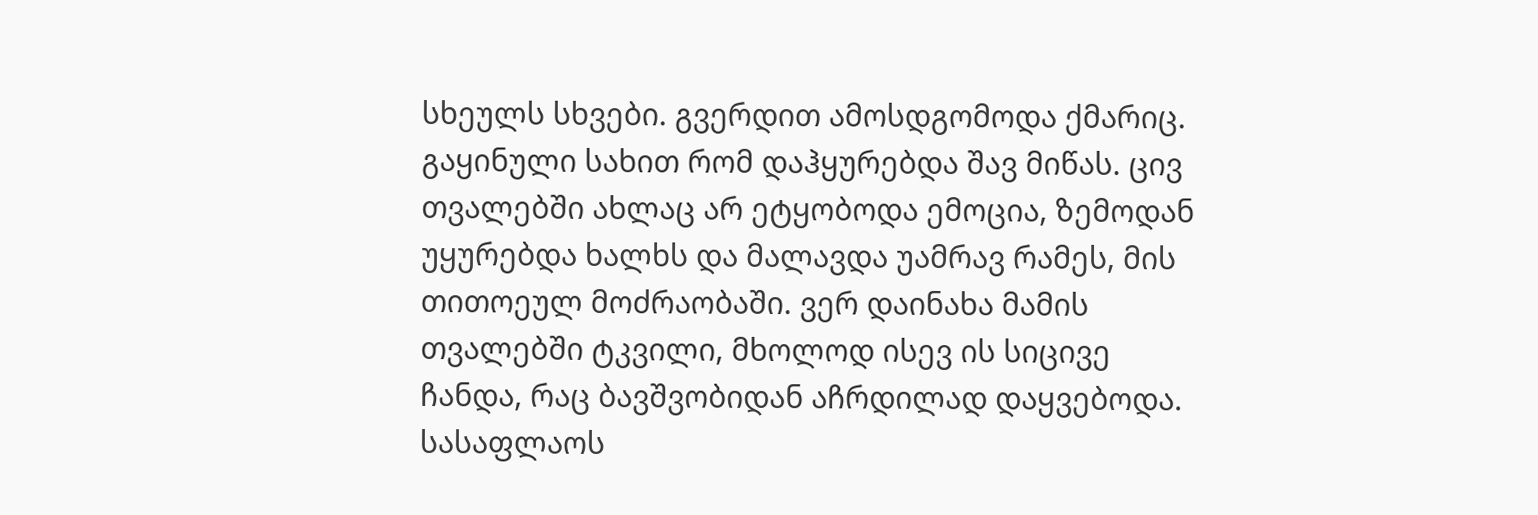სხეულს სხვები. გვერდით ამოსდგომოდა ქმარიც. გაყინული სახით რომ დაჰყურებდა შავ მიწას. ცივ თვალებში ახლაც არ ეტყობოდა ემოცია, ზემოდან უყურებდა ხალხს და მალავდა უამრავ რამეს, მის თითოეულ მოძრაობაში. ვერ დაინახა მამის თვალებში ტკვილი, მხოლოდ ისევ ის სიცივე ჩანდა, რაც ბავშვობიდან აჩრდილად დაყვებოდა.
სასაფლაოს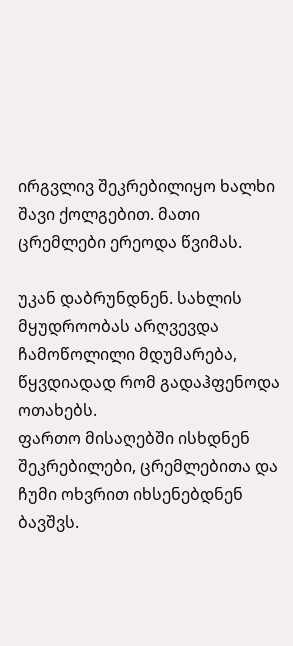ირგვლივ შეკრებილიყო ხალხი შავი ქოლგებით. მათი ცრემლები ერეოდა წვიმას.

უკან დაბრუნდნენ. სახლის მყუდროობას არღვევდა ჩამოწოლილი მდუმარება, წყვდიადად რომ გადაჰფენოდა ოთახებს.
ფართო მისაღებში ისხდნენ შეკრებილები, ცრემლებითა და ჩუმი ოხვრით იხსენებდნენ ბავშვს.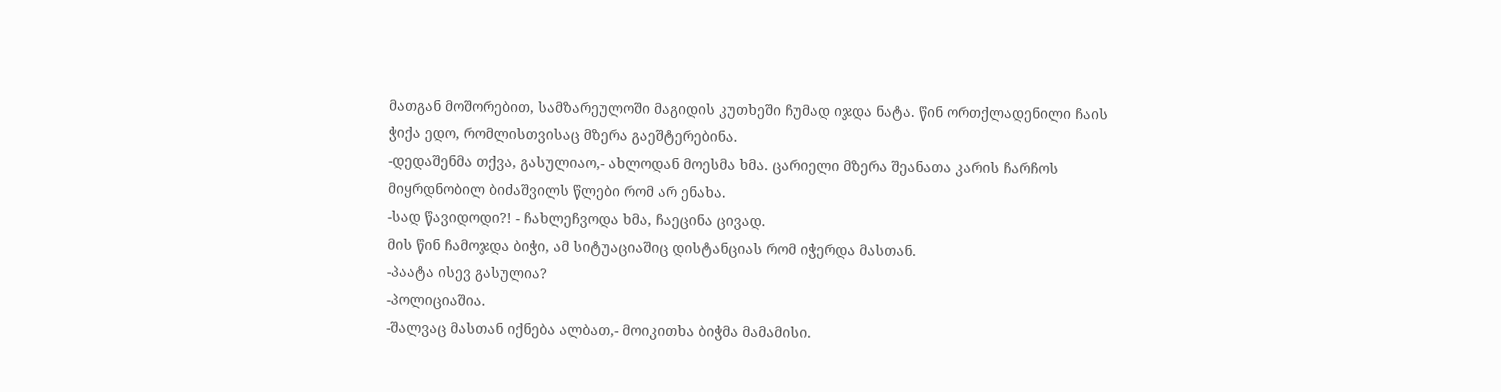მათგან მოშორებით, სამზარეულოში მაგიდის კუთხეში ჩუმად იჯდა ნატა. წინ ორთქლადენილი ჩაის ჭიქა ედო, რომლისთვისაც მზერა გაეშტერებინა.
-დედაშენმა თქვა, გასულიაო,- ახლოდან მოესმა ხმა. ცარიელი მზერა შეანათა კარის ჩარჩოს მიყრდნობილ ბიძაშვილს წლები რომ არ ენახა.
-სად წავიდოდი?! - ჩახლეჩვოდა ხმა, ჩაეცინა ცივად.
მის წინ ჩამოჯდა ბიჭი, ამ სიტუაციაშიც დისტანციას რომ იჭერდა მასთან.
-პაატა ისევ გასულია?
-პოლიციაშია.
-შალვაც მასთან იქნება ალბათ,- მოიკითხა ბიჭმა მამამისი.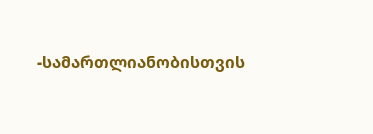-სამართლიანობისთვის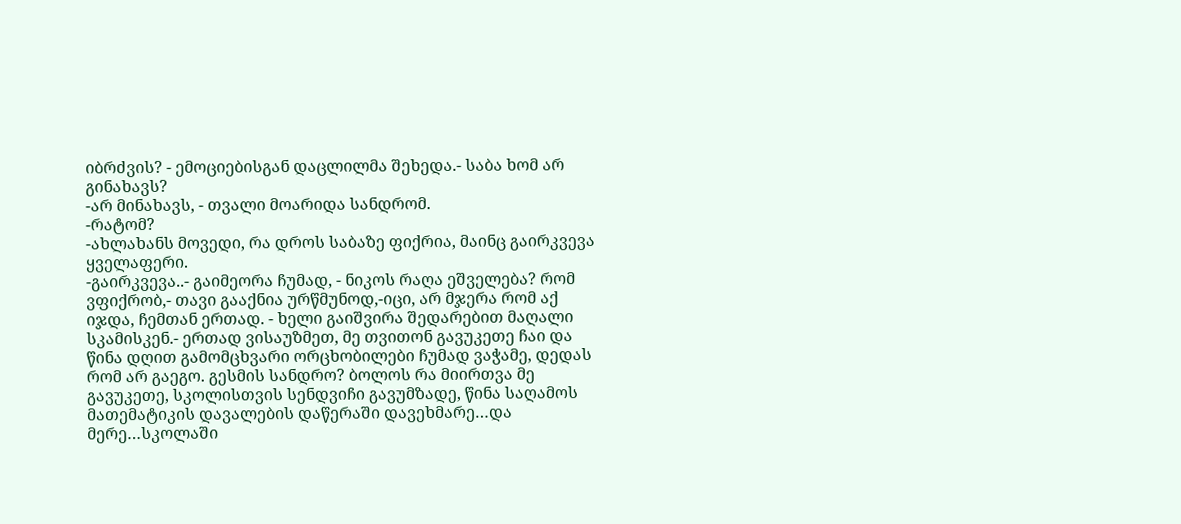იბრძვის? - ემოციებისგან დაცლილმა შეხედა.- საბა ხომ არ გინახავს?
-არ მინახავს, - თვალი მოარიდა სანდრომ.
-რატომ?
-ახლახანს მოვედი, რა დროს საბაზე ფიქრია, მაინც გაირკვევა ყველაფერი.
-გაირკვევა..- გაიმეორა ჩუმად, - ნიკოს რაღა ეშველება? რომ ვფიქრობ,- თავი გააქნია ურწმუნოდ,-იცი, არ მჯერა რომ აქ იჯდა, ჩემთან ერთად. - ხელი გაიშვირა შედარებით მაღალი სკამისკენ.- ერთად ვისაუზმეთ, მე თვითონ გავუკეთე ჩაი და წინა დღით გამომცხვარი ორცხობილები ჩუმად ვაჭამე, დედას რომ არ გაეგო. გესმის სანდრო? ბოლოს რა მიირთვა მე გავუკეთე, სკოლისთვის სენდვიჩი გავუმზადე, წინა საღამოს მათემატიკის დავალების დაწერაში დავეხმარე…და მერე…სკოლაში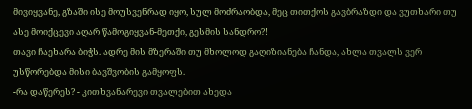მივიყვანე, გზაში ისე მოუსვენრად იყო, სულ მოძრაობდა, მეც თითქოს გავბრაზდი და ვუთხარი თუ ასე მოიქცევი აღარ წამოგიყვან-მეთქი, გესმის სანდრო?!
თავი ჩაეხარა ბიჭს. ადრე მის მზერაში თუ მხოლოდ გაღიზიანება ჩანდა, ახლა თვალს ვერ უსწორებდა მისი ბავშვობის გამყოფს.
-რა დაწერეს? - კითხვანარევი თვალებით ახედა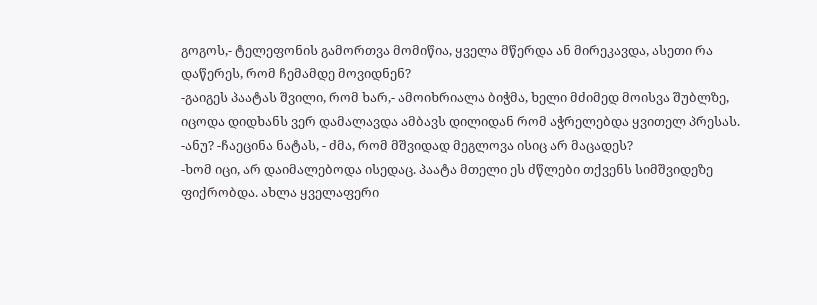გოგოს,- ტელეფონის გამორთვა მომიწია, ყველა მწერდა ან მირეკავდა, ასეთი რა დაწერეს, რომ ჩემამდე მოვიდნენ?
-გაიგეს პაატას შვილი, რომ ხარ,- ამოიხრიალა ბიჭმა, ხელი მძიმედ მოისვა შუბლზე, იცოდა დიდხანს ვერ დამალავდა ამბავს დილიდან რომ აჭრელებდა ყვითელ პრესას.
-ანუ? -ჩაეცინა ნატას, - ძმა, რომ მშვიდად მეგლოვა ისიც არ მაცადეს?
-ხომ იცი, არ დაიმალებოდა ისედაც. პაატა მთელი ეს ძწლები თქვენს სიმშვიდეზე ფიქრობდა. ახლა ყველაფერი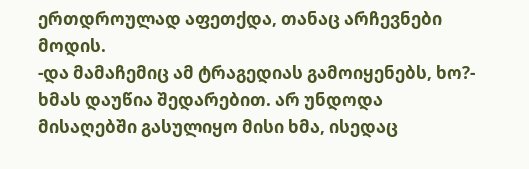ერთდროულად აფეთქდა, თანაც არჩევნები მოდის.
-და მამაჩემიც ამ ტრაგედიას გამოიყენებს, ხო?- ხმას დაუწია შედარებით. არ უნდოდა
მისაღებში გასულიყო მისი ხმა, ისედაც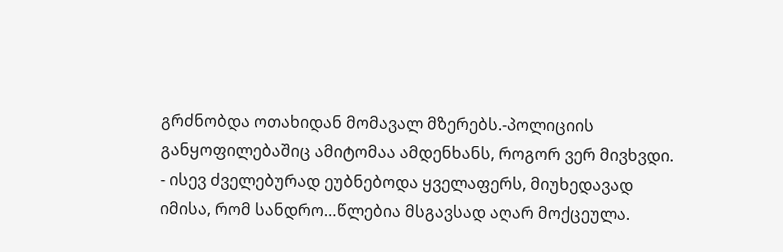გრძნობდა ოთახიდან მომავალ მზერებს.-პოლიციის განყოფილებაშიც ამიტომაა ამდენხანს, როგორ ვერ მივხვდი. - ისევ ძველებურად ეუბნებოდა ყველაფერს, მიუხედავად იმისა, რომ სანდრო…წლებია მსგავსად აღარ მოქცეულა.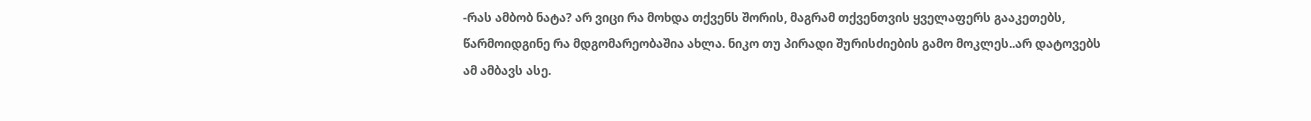-რას ამბობ ნატა? არ ვიცი რა მოხდა თქვენს შორის, მაგრამ თქვენთვის ყველაფერს გააკეთებს, წარმოიდგინე რა მდგომარეობაშია ახლა. ნიკო თუ პირადი შურისძიების გამო მოკლეს..არ დატოვებს ამ ამბავს ასე.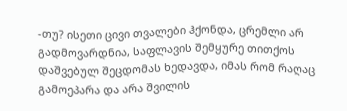-თუ? ისეთი ცივი თვალები ჰქონდა, ცრემლი არ გადმოვარდნია, საფლავის შემყურე თითქოს დაშვებულ შეცდომას ხედავდა, იმას რომ რაღაც გამოეპარა და არა შვილის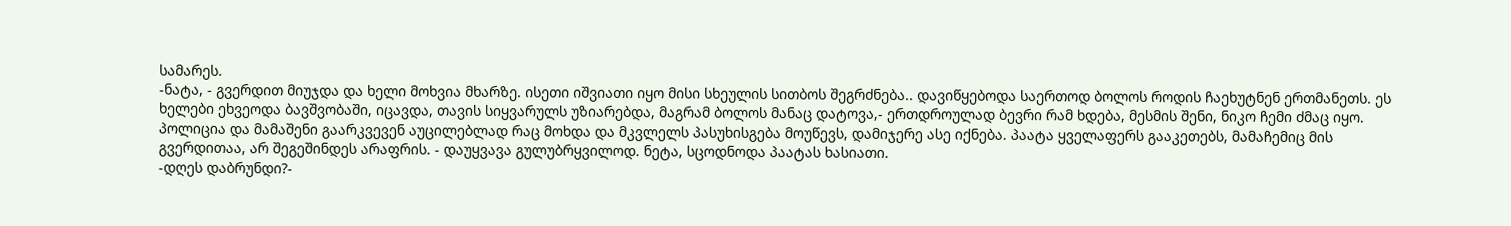სამარეს.
-ნატა, - გვერდით მიუჯდა და ხელი მოხვია მხარზე. ისეთი იშვიათი იყო მისი სხეულის სითბოს შეგრძნება.. დავიწყებოდა საერთოდ ბოლოს როდის ჩაეხუტნენ ერთმანეთს. ეს ხელები ეხვეოდა ბავშვობაში, იცავდა, თავის სიყვარულს უზიარებდა, მაგრამ ბოლოს მანაც დატოვა,- ერთდროულად ბევრი რამ ხდება, მესმის შენი, ნიკო ჩემი ძმაც იყო. პოლიცია და მამაშენი გაარკვევენ აუცილებლად რაც მოხდა და მკვლელს პასუხისგება მოუწევს, დამიჯერე ასე იქნება. პაატა ყველაფერს გააკეთებს, მამაჩემიც მის გვერდითაა, არ შეგეშინდეს არაფრის. - დაუყვავა გულუბრყვილოდ. ნეტა, სცოდნოდა პაატას ხასიათი.
-დღეს დაბრუნდი?-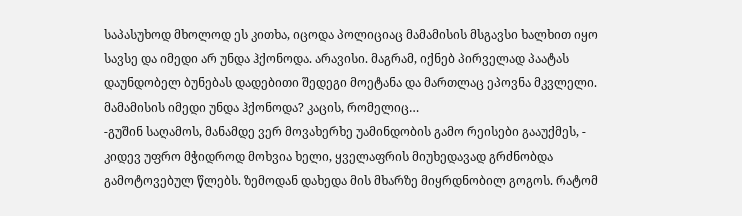საპასუხოდ მხოლოდ ეს კითხა, იცოდა პოლიციაც მამამისის მსგავსი ხალხით იყო სავსე და იმედი არ უნდა ჰქონოდა. არავისი. მაგრამ, იქნებ პირველად პაატას დაუნდობელ ბუნებას დადებითი შედეგი მოეტანა და მართლაც ეპოვნა მკვლელი. მამამისის იმედი უნდა ჰქონოდა? კაცის, რომელიც…
-გუშინ საღამოს, მანამდე ვერ მოვახერხე უამინდობის გამო რეისები გააუქმეს, - კიდევ უფრო მჭიდროდ მოხვია ხელი, ყველაფრის მიუხედავად გრძნობდა გამოტოვებულ წლებს. ზემოდან დახედა მის მხარზე მიყრდნობილ გოგოს. რატომ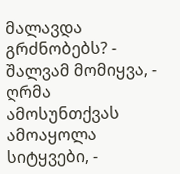მალავდა გრძნობებს? - შალვამ მომიყვა, - ღრმა ამოსუნთქვას ამოაყოლა სიტყვები, -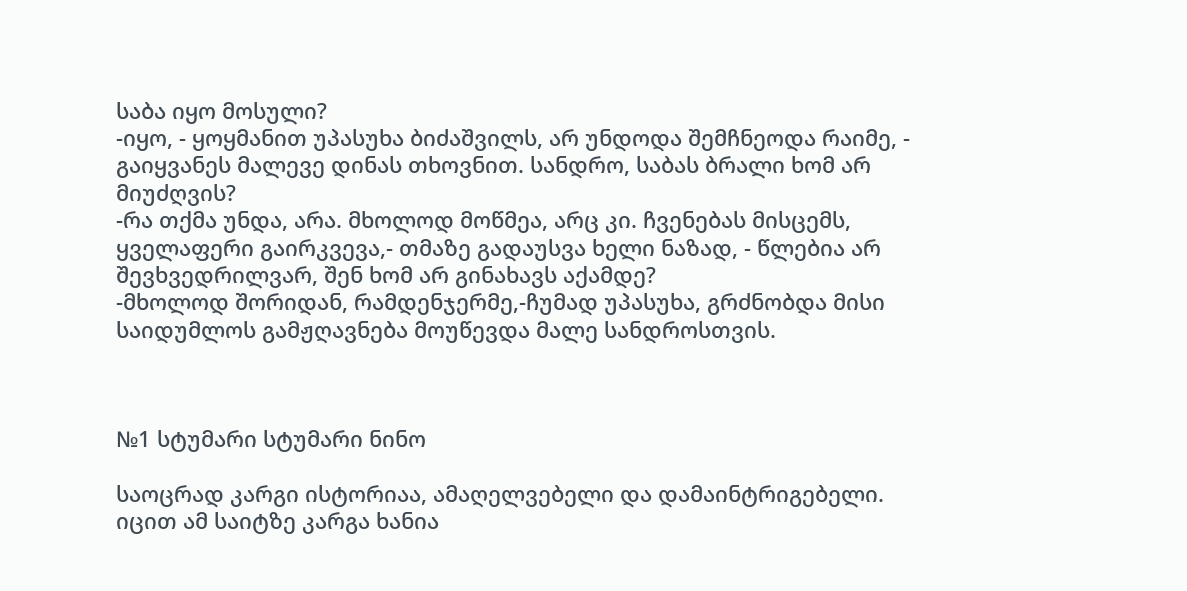საბა იყო მოსული?
-იყო, - ყოყმანით უპასუხა ბიძაშვილს, არ უნდოდა შემჩნეოდა რაიმე, - გაიყვანეს მალევე დინას თხოვნით. სანდრო, საბას ბრალი ხომ არ მიუძღვის?
-რა თქმა უნდა, არა. მხოლოდ მოწმეა, არც კი. ჩვენებას მისცემს, ყველაფერი გაირკვევა,- თმაზე გადაუსვა ხელი ნაზად, - წლებია არ შევხვედრილვარ, შენ ხომ არ გინახავს აქამდე?
-მხოლოდ შორიდან, რამდენჯერმე,-ჩუმად უპასუხა, გრძნობდა მისი საიდუმლოს გამჟღავნება მოუწევდა მალე სანდროსთვის.



№1 სტუმარი სტუმარი ნინო

საოცრად კარგი ისტორიაა, ამაღელვებელი და დამაინტრიგებელი. იცით ამ საიტზე კარგა ხანია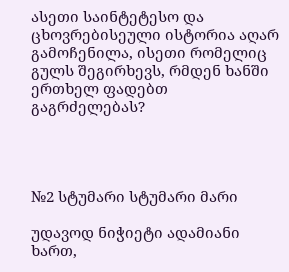ასეთი საინტეტესო და ცხოვრებისეული ისტორია აღარ გამოჩენილა, ისეთი რომელიც გულს შეგირხევს, რმდენ ხანში ერთხელ ფადებთ გაგრძელებას?




№2 სტუმარი სტუმარი მარი

უდავოდ ნიჭიეტი ადამიანი ხართ,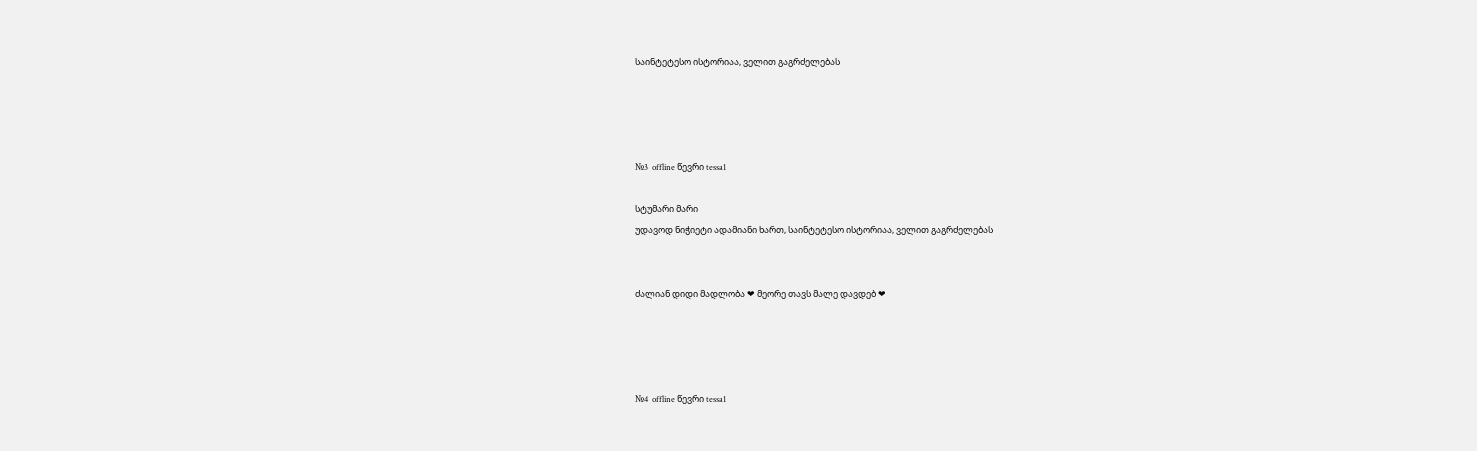საინტეტესო ისტორიაა, ველით გაგრძელებას




№3  offline წევრი tessa1

სტუმარი მარი
უდავოდ ნიჭიეტი ადამიანი ხართ, საინტეტესო ისტორიაა, ველით გაგრძელებას


ძალიან დიდი მადლობა ❤ მეორე თავს მალე დავდებ ❤




№4  offline წევრი tessa1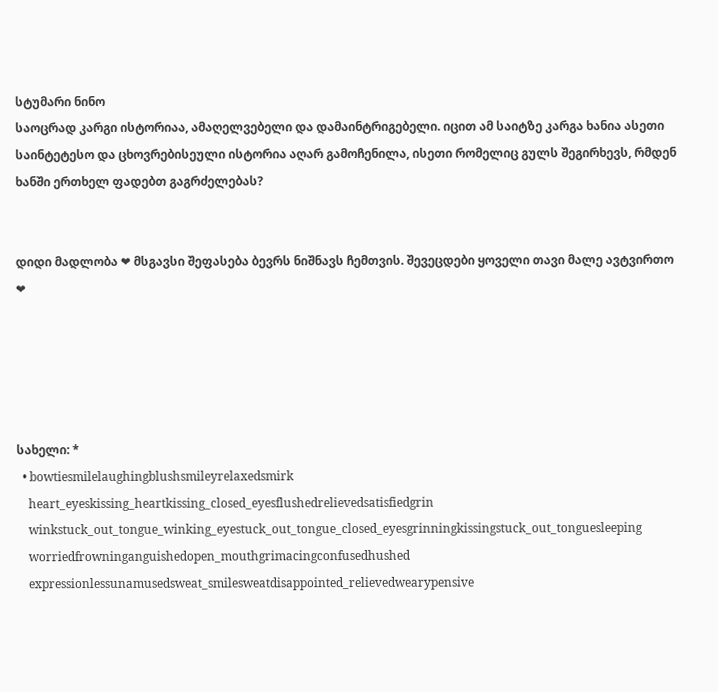სტუმარი ნინო
საოცრად კარგი ისტორიაა, ამაღელვებელი და დამაინტრიგებელი. იცით ამ საიტზე კარგა ხანია ასეთი საინტეტესო და ცხოვრებისეული ისტორია აღარ გამოჩენილა, ისეთი რომელიც გულს შეგირხევს, რმდენ ხანში ერთხელ ფადებთ გაგრძელებას?


დიდი მადლობა ❤ მსგავსი შეფასება ბევრს ნიშნავს ჩემთვის. შევეცდები ყოველი თავი მალე ავტვირთო ❤





სახელი: *
  • bowtiesmilelaughingblushsmileyrelaxedsmirk
    heart_eyeskissing_heartkissing_closed_eyesflushedrelievedsatisfiedgrin
    winkstuck_out_tongue_winking_eyestuck_out_tongue_closed_eyesgrinningkissingstuck_out_tonguesleeping
    worriedfrowninganguishedopen_mouthgrimacingconfusedhushed
    expressionlessunamusedsweat_smilesweatdisappointed_relievedwearypensive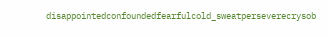disappointedconfoundedfearfulcold_sweatperseverecrysob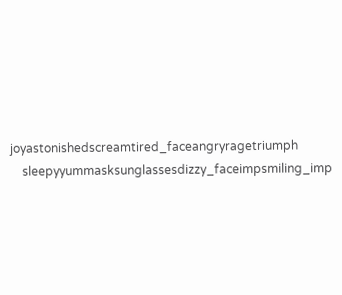joyastonishedscreamtired_faceangryragetriumph
    sleepyyummasksunglassesdizzy_faceimpsmiling_imp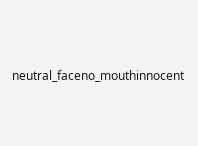neutral_faceno_mouthinnocent